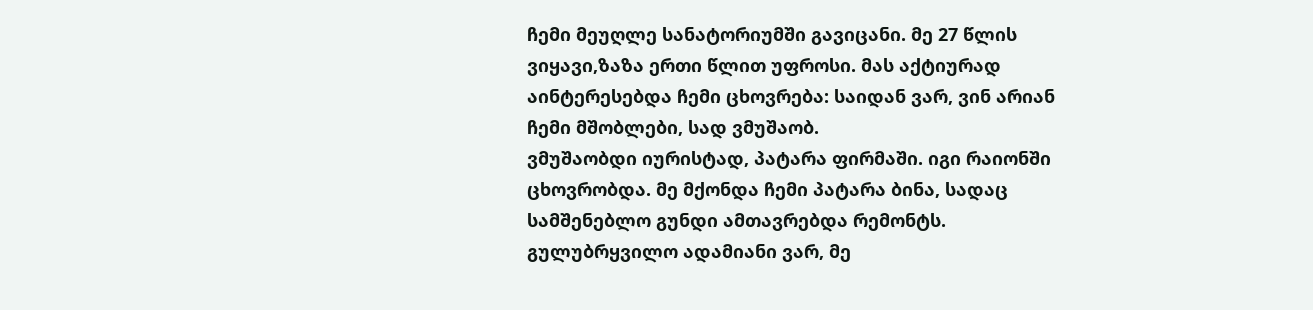ჩემი მეუღლე სანატორიუმში გავიცანი. მე 27 წლის ვიყავი,ზაზა ერთი წლით უფროსი. მას აქტიურად აინტერესებდა ჩემი ცხოვრება: საიდან ვარ, ვინ არიან ჩემი მშობლები, სად ვმუშაობ.
ვმუშაობდი იურისტად, პატარა ფირმაში. იგი რაიონში ცხოვრობდა. მე მქონდა ჩემი პატარა ბინა, სადაც სამშენებლო გუნდი ამთავრებდა რემონტს. გულუბრყვილო ადამიანი ვარ, მე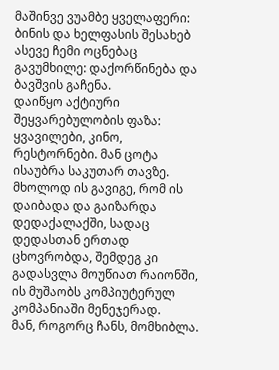მაშინვე ვუამბე ყველაფერი: ბინის და ხელფასის შესახებ ასევე ჩემი ოცნებაც გავუმხილე: დაქორწინება და ბავშვის გაჩენა.
დაიწყო აქტიური შეყვარებულობის ფაზა: ყვავილები, კინო, რესტორნები. მან ცოტა ისაუბრა საკუთარ თავზე. მხოლოდ ის გავიგე, რომ ის დაიბადა და გაიზარდა დედაქალაქში, სადაც დედასთან ერთად ცხოვრობდა, შემდეგ კი გადასვლა მოუწიათ რაიონში, ის მუშაობს კომპიუტერულ კომპანიაში მენეჯერად.
მან, როგორც ჩანს, მომხიბლა.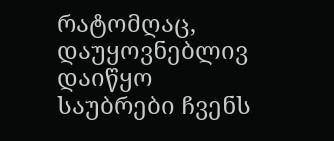რატომღაც, დაუყოვნებლივ დაიწყო საუბრები ჩვენს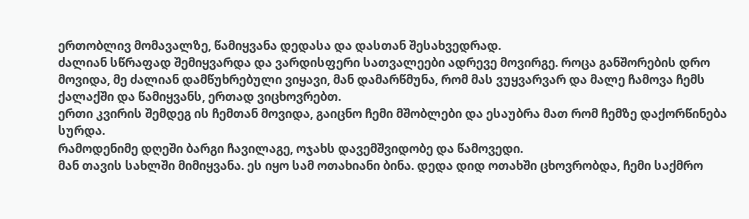ერთობლივ მომავალზე, წამიყვანა დედასა და დასთან შესახვედრად.
ძალიან სწრაფად შემიყვარდა და ვარდისფერი სათვალეები ადრევე მოვირგე. როცა განშორების დრო მოვიდა, მე ძალიან დამწუხრებული ვიყავი, მან დამარწმუნა, რომ მას ვუყვარვარ და მალე ჩამოვა ჩემს ქალაქში და წამიყვანს, ერთად ვიცხოვრებთ.
ერთი კვირის შემდეგ ის ჩემთან მოვიდა, გაიცნო ჩემი მშობლები და ესაუბრა მათ რომ ჩემზე დაქორწინება სურდა.
რამოდენიმე დღეში ბარგი ჩავილაგე, ოჯახს დავემშვიდობე და წამოვედი.
მან თავის სახლში მიმიყვანა. ეს იყო სამ ოთახიანი ბინა. დედა დიდ ოთახში ცხოვრობდა, ჩემი საქმრო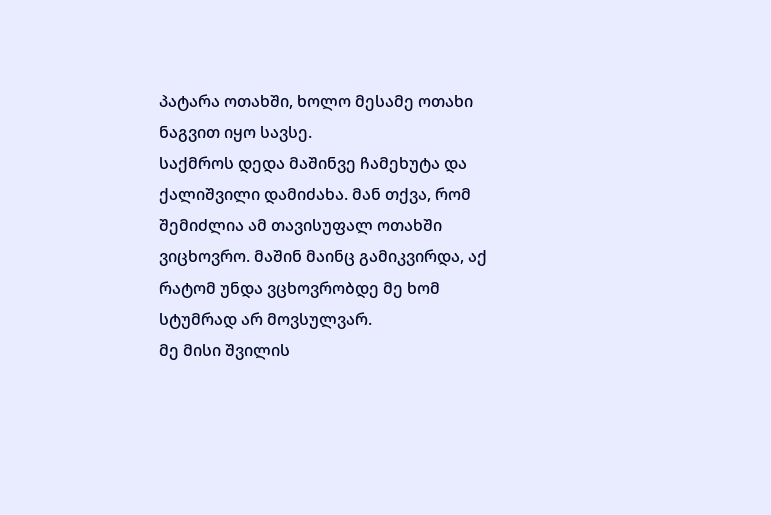პატარა ოთახში, ხოლო მესამე ოთახი ნაგვით იყო სავსე.
საქმროს დედა მაშინვე ჩამეხუტა და ქალიშვილი დამიძახა. მან თქვა, რომ შემიძლია ამ თავისუფალ ოთახში ვიცხოვრო. მაშინ მაინც გამიკვირდა, აქ რატომ უნდა ვცხოვრობდე მე ხომ სტუმრად არ მოვსულვარ.
მე მისი შვილის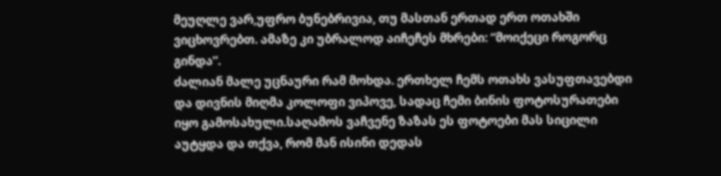მეუღლე ვარ,უფრო ბუნებრივია, თუ მასთან ერთად ერთ ოთახში ვიცხოვრებთ. ამაზე კი უბრალოდ აიჩეჩეს მხრები: “მოიქეცი როგორც გინდა”.
ძალიან მალე უცნაური რამ მოხდა. ერთხელ ჩემს ოთახს ვასუფთავებდი და დივნის მიღმა კოლოფი ვიპოვე, სადაც ჩემი ბინის ფოტოსურათები იყო გამოსახული.საღამოს ვაჩვენე ზაზას ეს ფოტოები მას სიცილი აუტყდა და თქვა, რომ მან ისინი დედას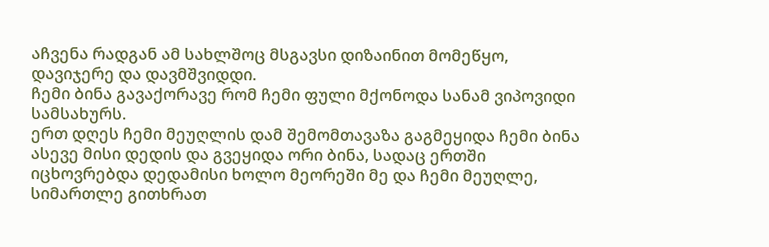აჩვენა რადგან ამ სახლშოც მსგავსი დიზაინით მომეწყო, დავიჯერე და დავმშვიდდი.
ჩემი ბინა გავაქორავე რომ ჩემი ფული მქონოდა სანამ ვიპოვიდი სამსახურს.
ერთ დღეს ჩემი მეუღლის დამ შემომთავაზა გაგმეყიდა ჩემი ბინა ასევე მისი დედის და გვეყიდა ორი ბინა, სადაც ერთში იცხოვრებდა დედამისი ხოლო მეორეში მე და ჩემი მეუღლე, სიმართლე გითხრათ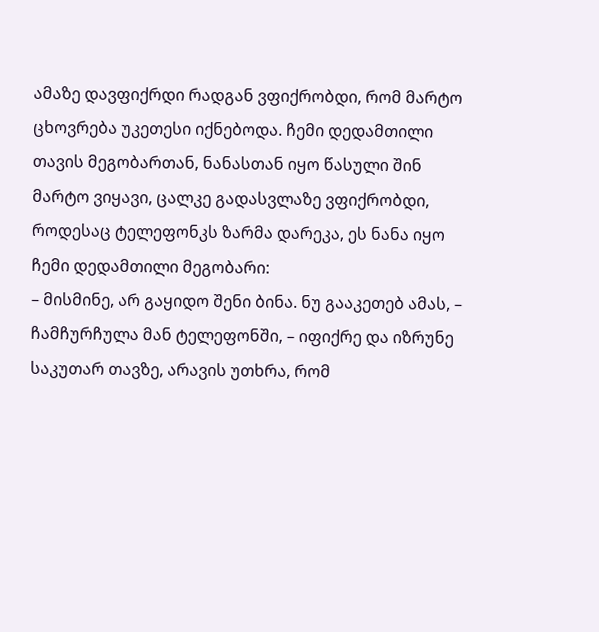ამაზე დავფიქრდი რადგან ვფიქრობდი, რომ მარტო ცხოვრება უკეთესი იქნებოდა. ჩემი დედამთილი თავის მეგობართან, ნანასთან იყო წასული შინ მარტო ვიყავი, ცალკე გადასვლაზე ვფიქრობდი, როდესაც ტელეფონკს ზარმა დარეკა, ეს ნანა იყო ჩემი დედამთილი მეგობარი:
– მისმინე, არ გაყიდო შენი ბინა. ნუ გააკეთებ ამას, – ჩამჩურჩულა მან ტელეფონში, – იფიქრე და იზრუნე საკუთარ თავზე, არავის უთხრა, რომ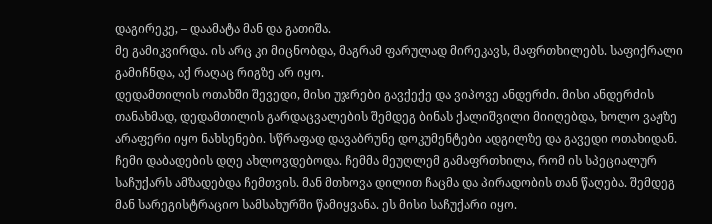დაგირეკე, – დაამატა მან და გათიშა.
მე გამიკვირდა. ის არც კი მიცნობდა, მაგრამ ფარულად მირეკავს, მაფრთხილებს. საფიქრალი გამიჩნდა, აქ რაღაც რიგზე არ იყო.
დედამთილის ოთახში შევედი, მისი უჯრები გავქექე და ვიპოვე ანდერძი. მისი ანდერძის თანახმად, დედამთილის გარდაცვალების შემდეგ ბინას ქალიშვილი მიიღებდა, ხოლო ვაჟზე არაფერი იყო ნახსენები. სწრაფად დავაბრუნე დოკუმენტები ადგილზე და გავედი ოთახიდან.
ჩემი დაბადების დღე ახლოვდებოდა. ჩემმა მეუღლემ გამაფრთხილა, რომ ის სპეციალურ საჩუქარს ამზადებდა ჩემთვის. მან მთხოვა დილით ჩაცმა და პირადობის თან წაღება. შემდეგ მან სარეგისტრაციო სამსახურში წამიყვანა. ეს მისი საჩუქარი იყო.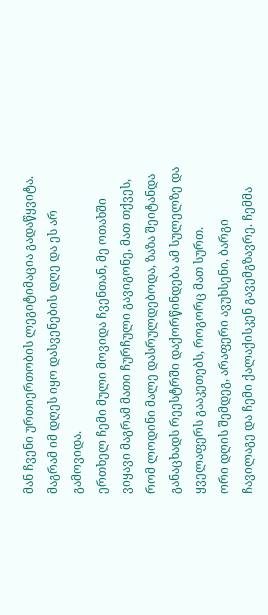მან ჩვენი ურთიერთობის ლეგიტიმაცია გადაწყვიტა. მაგრამ იმ დღეს იყო დასვენების დღე და ეს არ გამოვიდა.
ერთხელ ჩემი მული მოვიდა ჩვენთან, მე ოთახში ვიყავი მაგრამ მათი ჩურჩული გავიგონე, მათ თქვეს, რომ ლოდინი მალე დასრულდებოდა, ზაზა შეიტანდა განაცხადს რეესტრში დაქორწინდება ამ სულელზე და ყველაფერს გააკეთებს, როგორც მათ სურთ.
ორი დღის შემდეგ, არაფერი ავუხსენი, ბარგი ჩავილაგე და ჩემი ქალაქისკენ გავემგზავრე. ჩემმა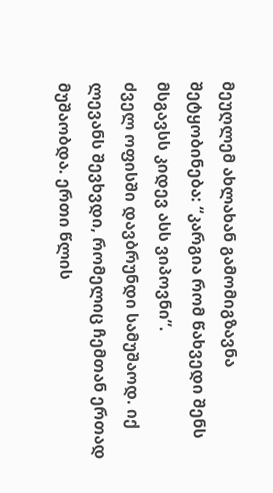მეუღლემ ახლახან გამომიგზავნა შეტყობინება: “კარგია რომ წახვედი შენს მსგავსს კიდევ ასს ვიპოვნი”.
ძველ ოფისში დავბრუნდი სამუშაოდ. იქ ლევანს შევხვდი, რომელიც ჩემთან ერთად მუშაობდა. ერთი წლის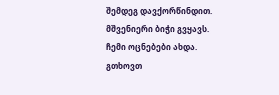შემდეგ დავქორწინდით. მშვენიერი ბიჭი გვყავს. ჩემი ოცნებები ახდა.
გთხოვთ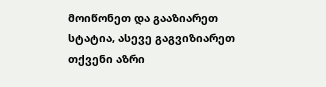მოიწონეთ და გააზიარეთ სტატია, ასევე გაგვიზიარეთ თქვენი აზრი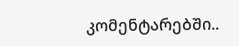კომენტარებში..